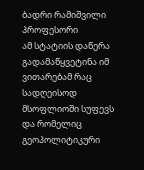ბადრი რამიშვილი პროფესორი
ამ სტატიის დაწერა გადამაწყვეტინა იმ ვითარებამ რაც სადღეისოდ მსოფლიოში სუფევს და რომელიც გეოპოლიტიკური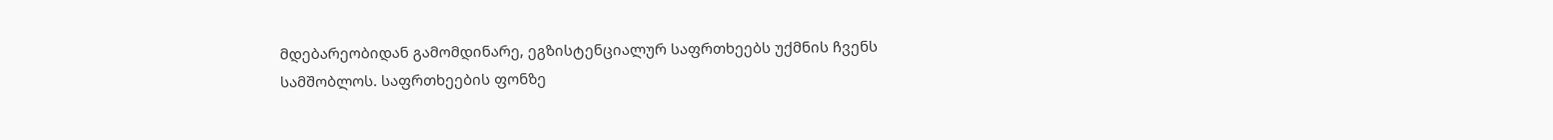მდებარეობიდან გამომდინარე, ეგზისტენციალურ საფრთხეებს უქმნის ჩვენს სამშობლოს. საფრთხეების ფონზე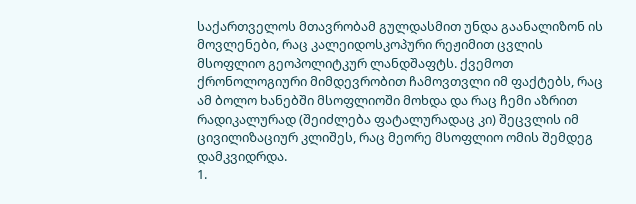საქართველოს მთავრობამ გულდასმით უნდა გაანალიზონ ის მოვლენები, რაც კალეიდოსკოპური რეჟიმით ცვლის მსოფლიო გეოპოლიტკურ ლანდშაფტს. ქვემოთ ქრონოლოგიური მიმდევრობით ჩამოვთვლი იმ ფაქტებს, რაც ამ ბოლო ხანებში მსოფლიოში მოხდა და რაც ჩემი აზრით რადიკალურად (შეიძლება ფატალურადაც კი) შეცვლის იმ ცივილიზაციურ კლიშეს, რაც მეორე მსოფლიო ომის შემდეგ დამკვიდრდა.
1.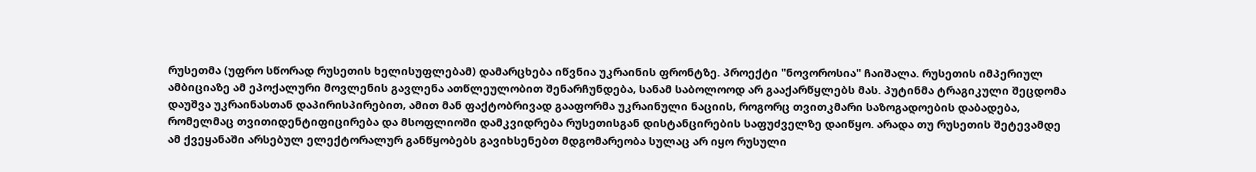რუსეთმა (უფრო სწორად რუსეთის ხელისუფლებამ) დამარცხება იწვნია უკრაინის ფრონტზე. პროექტი "ნოვოროსია" ჩაიშალა. რუსეთის იმპერიულ ამბიციაზე ამ ეპოქალური მოვლენის გავლენა ათწლეულობით შენარჩუნდება, სანამ საბოლოოდ არ გააქარწყლებს მას. პუტინმა ტრაგიკული შეცდომა დაუშვა უკრაინასთან დაპირისპირებით, ამით მან ფაქტობრივად გააფორმა უკრაინული ნაციის, როგორც თვითკმარი საზოგადოების დაბადება, რომელმაც თვითიდენტიფიცირება და მსოფლიოში დამკვიდრება რუსეთისგან დისტანცირების საფუძველზე დაიწყო. არადა თუ რუსეთის შეტევამდე ამ ქვეყანაში არსებულ ელექტორალურ განწყობებს გავიხსენებთ მდგომარეობა სულაც არ იყო რუსული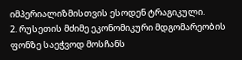იმპერიალიზმისთვის ესოდენ ტრაგიკული.
2. რუსეთის მძიმე ეკონომიკური მდგომარეობის ფონზე საეჭვოდ მოსჩანს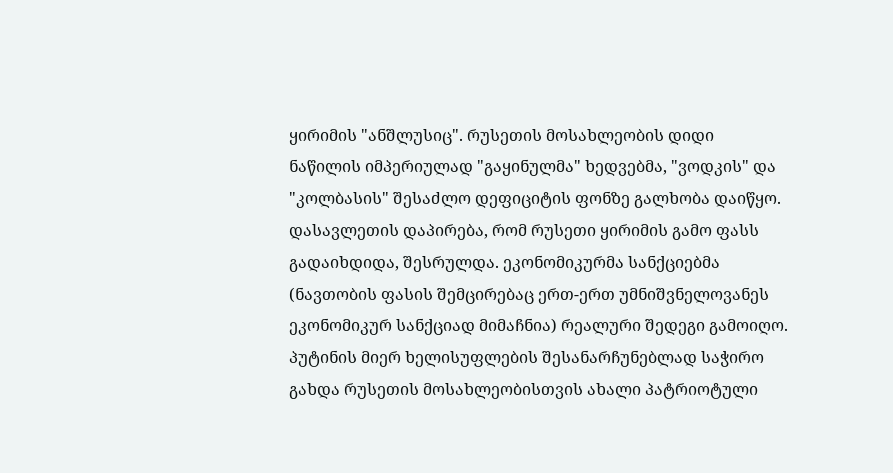ყირიმის "ანშლუსიც". რუსეთის მოსახლეობის დიდი ნაწილის იმპერიულად "გაყინულმა" ხედვებმა, "ვოდკის" და "კოლბასის" შესაძლო დეფიციტის ფონზე გალხობა დაიწყო. დასავლეთის დაპირება, რომ რუსეთი ყირიმის გამო ფასს გადაიხდიდა, შესრულდა. ეკონომიკურმა სანქციებმა (ნავთობის ფასის შემცირებაც ერთ-ერთ უმნიშვნელოვანეს ეკონომიკურ სანქციად მიმაჩნია) რეალური შედეგი გამოიღო. პუტინის მიერ ხელისუფლების შესანარჩუნებლად საჭირო გახდა რუსეთის მოსახლეობისთვის ახალი პატრიოტული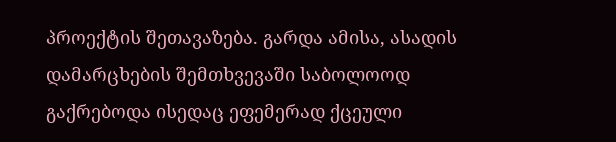პროექტის შეთავაზება. გარდა ამისა, ასადის დამარცხების შემთხვევაში საბოლოოდ გაქრებოდა ისედაც ეფემერად ქცეული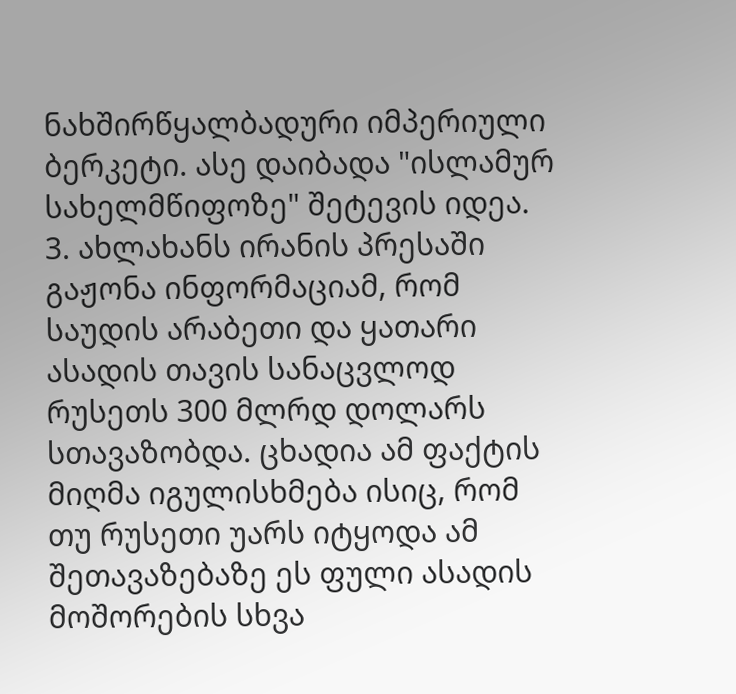ნახშირწყალბადური იმპერიული ბერკეტი. ასე დაიბადა "ისლამურ სახელმწიფოზე" შეტევის იდეა.
3. ახლახანს ირანის პრესაში გაჟონა ინფორმაციამ, რომ საუდის არაბეთი და ყათარი ასადის თავის სანაცვლოდ რუსეთს 300 მლრდ დოლარს სთავაზობდა. ცხადია ამ ფაქტის მიღმა იგულისხმება ისიც, რომ თუ რუსეთი უარს იტყოდა ამ შეთავაზებაზე ეს ფული ასადის მოშორების სხვა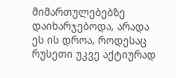მიმართულებებზე დაიხარჯებოდა, არადა ეს ის დროა, როდესაც რუსეთი უკვე აქტიურად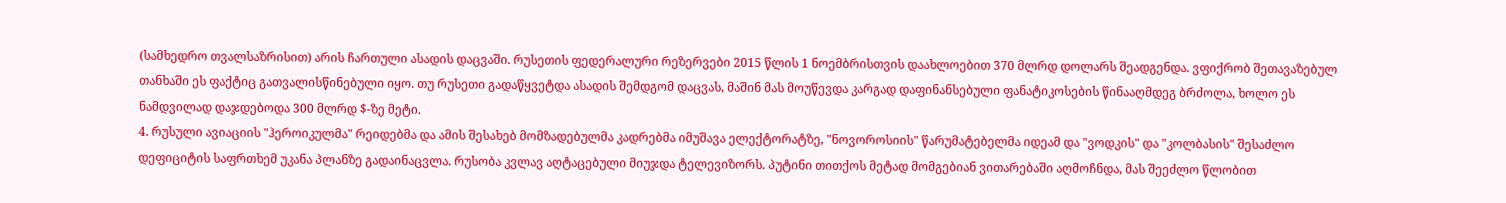(სამხედრო თვალსაზრისით) არის ჩართული ასადის დაცვაში. რუსეთის ფედერალური რეზერვები 2015 წლის 1 ნოემბრისთვის დაახლოებით 370 მლრდ დოლარს შეადგენდა. ვფიქრობ შეთავაზებულ თანხაში ეს ფაქტიც გათვალისწინებული იყო. თუ რუსეთი გადაწყვეტდა ასადის შემდგომ დაცვას, მაშინ მას მოუწევდა კარგად დაფინანსებული ფანატიკოსების წინააღმდეგ ბრძოლა, ხოლო ეს ნამდვილად დაჯდებოდა 300 მლრდ $-ზე მეტი.
4. რუსული ავიაციის "ჰეროიკულმა" რეიდებმა და ამის შესახებ მომზადებულმა კადრებმა იმუშავა ელექტორატზე, "ნოვოროსიის" წარუმატებელმა იდეამ და "ვოდკის" და "კოლბასის" შესაძლო დეფიციტის საფრთხემ უკანა პლანზე გადაინაცვლა. რუსობა კვლავ აღტაცებული მიუჯდა ტელევიზორს. პუტინი თითქოს მეტად მომგებიან ვითარებაში აღმოჩნდა, მას შეეძლო წლობით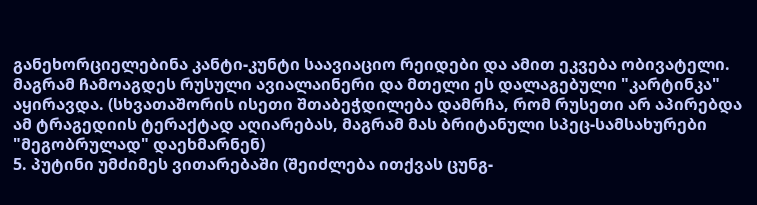განეხორციელებინა კანტი-კუნტი საავიაციო რეიდები და ამით ეკვება ობივატელი. მაგრამ ჩამოაგდეს რუსული ავიალაინერი და მთელი ეს დალაგებული "კარტინკა" აყირავდა. (სხვათაშორის ისეთი შთაბეჭდილება დამრჩა, რომ რუსეთი არ აპირებდა ამ ტრაგედიის ტერაქტად აღიარებას, მაგრამ მას ბრიტანული სპეც-სამსახურები "მეგობრულად" დაეხმარნენ)
5. პუტინი უმძიმეს ვითარებაში (შეიძლება ითქვას ცუნგ-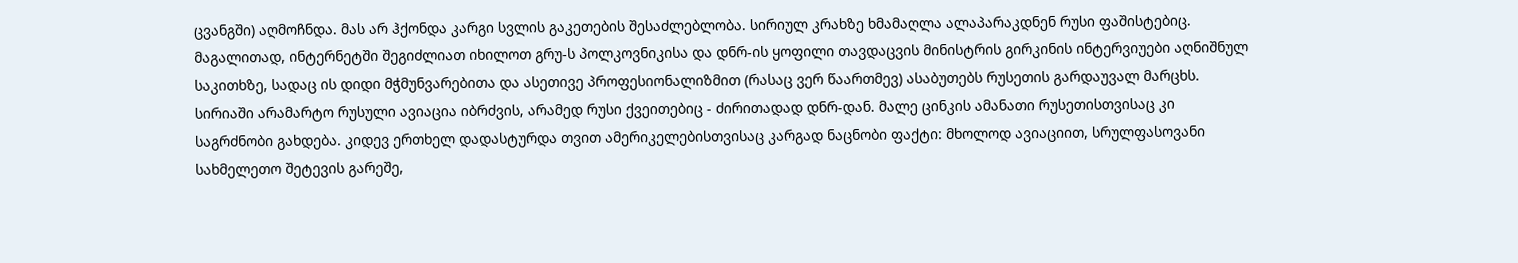ცვანგში) აღმოჩნდა. მას არ ჰქონდა კარგი სვლის გაკეთების შესაძლებლობა. სირიულ კრახზე ხმამაღლა ალაპარაკდნენ რუსი ფაშისტებიც. მაგალითად, ინტერნეტში შეგიძლიათ იხილოთ გრუ-ს პოლკოვნიკისა და დნრ-ის ყოფილი თავდაცვის მინისტრის გირკინის ინტერვიუები აღნიშნულ საკითხზე, სადაც ის დიდი მჭმუნვარებითა და ასეთივე პროფესიონალიზმით (რასაც ვერ წაართმევ) ასაბუთებს რუსეთის გარდაუვალ მარცხს. სირიაში არამარტო რუსული ავიაცია იბრძვის, არამედ რუსი ქვეითებიც - ძირითადად დნრ-დან. მალე ცინკის ამანათი რუსეთისთვისაც კი საგრძნობი გახდება. კიდევ ერთხელ დადასტურდა თვით ამერიკელებისთვისაც კარგად ნაცნობი ფაქტი: მხოლოდ ავიაციით, სრულფასოვანი სახმელეთო შეტევის გარეშე,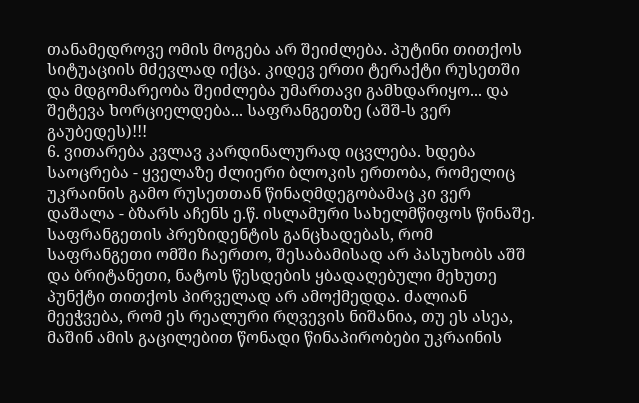თანამედროვე ომის მოგება არ შეიძლება. პუტინი თითქოს სიტუაციის მძევლად იქცა. კიდევ ერთი ტერაქტი რუსეთში და მდგომარეობა შეიძლება უმართავი გამხდარიყო... და შეტევა ხორციელდება... საფრანგეთზე (აშშ-ს ვერ გაუბედეს)!!!
6. ვითარება კვლავ კარდინალურად იცვლება. ხდება საოცრება - ყველაზე ძლიერი ბლოკის ერთობა, რომელიც უკრაინის გამო რუსეთთან წინაღმდეგობამაც კი ვერ დაშალა - ბზარს აჩენს ე.წ. ისლამური სახელმწიფოს წინაშე. საფრანგეთის პრეზიდენტის განცხადებას, რომ საფრანგეთი ომში ჩაერთო, შესაბამისად არ პასუხობს აშშ და ბრიტანეთი, ნატოს წესდების ყბადაღებული მეხუთე პუნქტი თითქოს პირველად არ ამოქმედდა. ძალიან მეეჭვება, რომ ეს რეალური რღვევის ნიშანია, თუ ეს ასეა, მაშინ ამის გაცილებით წონადი წინაპირობები უკრაინის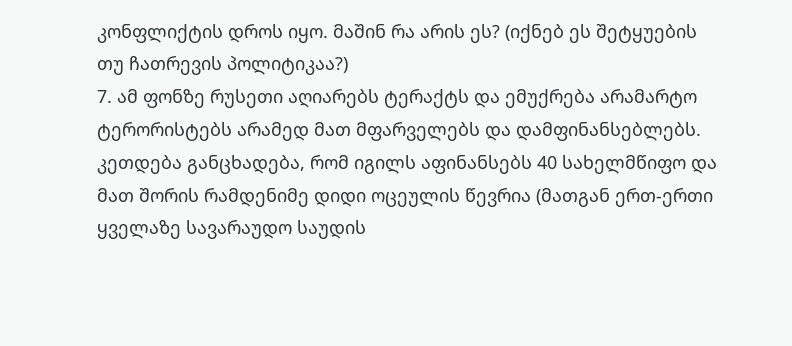კონფლიქტის დროს იყო. მაშინ რა არის ეს? (იქნებ ეს შეტყუების თუ ჩათრევის პოლიტიკაა?)
7. ამ ფონზე რუსეთი აღიარებს ტერაქტს და ემუქრება არამარტო ტერორისტებს არამედ მათ მფარველებს და დამფინანსებლებს. კეთდება განცხადება, რომ იგილს აფინანსებს 40 სახელმწიფო და მათ შორის რამდენიმე დიდი ოცეულის წევრია (მათგან ერთ-ერთი ყველაზე სავარაუდო საუდის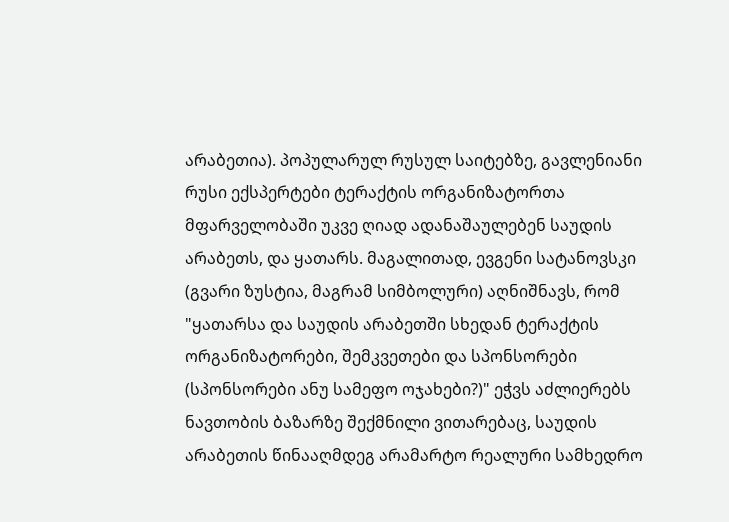არაბეთია). პოპულარულ რუსულ საიტებზე, გავლენიანი რუსი ექსპერტები ტერაქტის ორგანიზატორთა მფარველობაში უკვე ღიად ადანაშაულებენ საუდის არაბეთს, და ყათარს. მაგალითად, ევგენი სატანოვსკი (გვარი ზუსტია, მაგრამ სიმბოლური) აღნიშნავს, რომ "ყათარსა და საუდის არაბეთში სხედან ტერაქტის ორგანიზატორები, შემკვეთები და სპონსორები (სპონსორები ანუ სამეფო ოჯახები?)" ეჭვს აძლიერებს ნავთობის ბაზარზე შექმნილი ვითარებაც, საუდის არაბეთის წინააღმდეგ არამარტო რეალური სამხედრო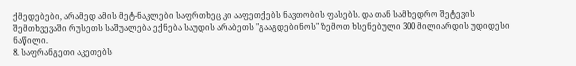ქმედებები, არამედ ამის მეტ-ნაკლები საფრთხეც კი ააფეთქებს ნავთობის ფასებს. და თან სამხედრო შეტევის შემთხვევაში რუსეთს საშუალება ექნება საუდის არაბეთს "გააგდებინოს" ზემოთ ხსენებული 300 მილიარდის უდიდესი ნაწილი.
8. საფრანგეთი აკეთებს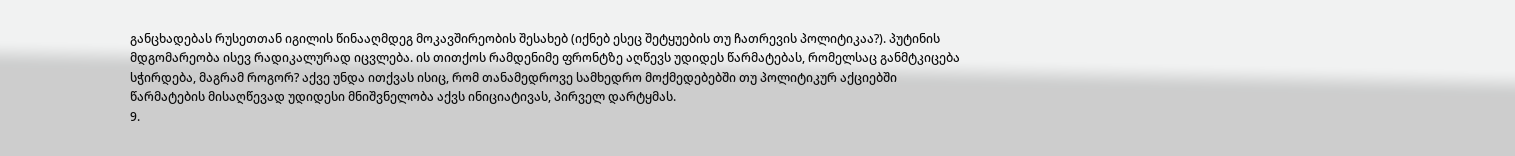განცხადებას რუსეთთან იგილის წინააღმდეგ მოკავშირეობის შესახებ (იქნებ ესეც შეტყუების თუ ჩათრევის პოლიტიკაა?). პუტინის მდგომარეობა ისევ რადიკალურად იცვლება. ის თითქოს რამდენიმე ფრონტზე აღწევს უდიდეს წარმატებას, რომელსაც განმტკიცება სჭირდება, მაგრამ როგორ? აქვე უნდა ითქვას ისიც, რომ თანამედროვე სამხედრო მოქმედებებში თუ პოლიტიკურ აქციებში წარმატების მისაღწევად უდიდესი მნიშვნელობა აქვს ინიციატივას, პირველ დარტყმას.
9.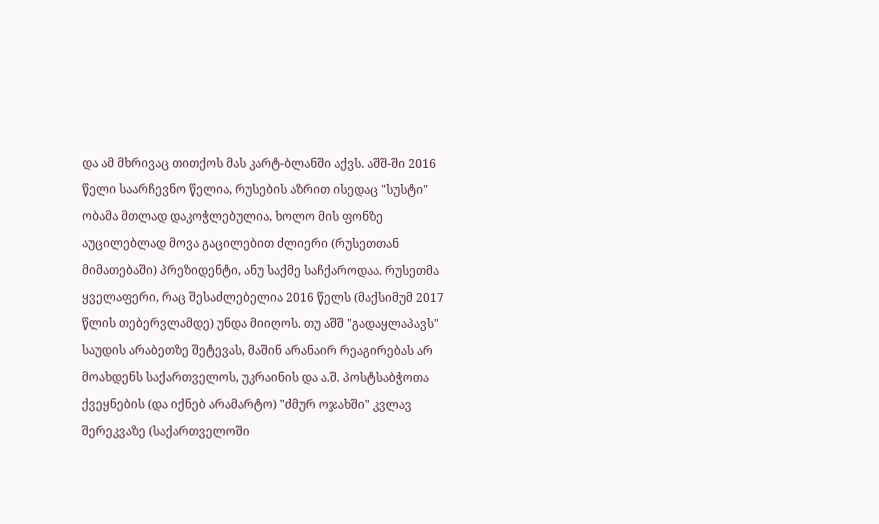და ამ მხრივაც თითქოს მას კარტ-ბლანში აქვს. აშშ-ში 2016 წელი საარჩევნო წელია, რუსების აზრით ისედაც "სუსტი" ობამა მთლად დაკოჭლებულია, ხოლო მის ფონზე აუცილებლად მოვა გაცილებით ძლიერი (რუსეთთან მიმათებაში) პრეზიდენტი, ანუ საქმე საჩქაროდაა. რუსეთმა ყველაფერი, რაც შესაძლებელია 2016 წელს (მაქსიმუმ 2017 წლის თებერვლამდე) უნდა მიიღოს. თუ აშშ "გადაყლაპავს" საუდის არაბეთზე შეტევას, მაშინ არანაირ რეაგირებას არ მოახდენს საქართველოს, უკრაინის და ა.შ. პოსტსაბჭოთა ქვეყნების (და იქნებ არამარტო) "ძმურ ოჯახში" კვლავ შერეკვაზე (საქართველოში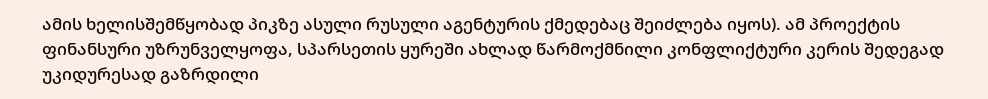ამის ხელისშემწყობად პიკზე ასული რუსული აგენტურის ქმედებაც შეიძლება იყოს). ამ პროექტის ფინანსური უზრუნველყოფა, სპარსეთის ყურეში ახლად წარმოქმნილი კონფლიქტური კერის შედეგად უკიდურესად გაზრდილი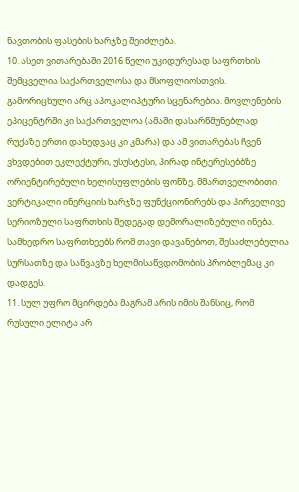ნავთობის ფასების ხარჯზე შეიძლება.
10. ასეთ ვითარებაში 2016 წელი უკიდურესად საფრთხის შემცველია საქართველოსა და მსოფლიოსთვის. გამორიცხული არც აპოკალიპტური სცენარებია. მოვლენების ეპიცენტრში კი საქართველოა (ამაში დასარწმუნებლად რუქაზე ერთი დახედვაც კი კმარა) და ამ ვითარებას ჩვენ ვხვდებით ეკლექტური, უსუსტესი, პირად ინტერესებბზე ორიენტირებული ხელისუფლების ფონზე. მმართველობითი ვერტიკალი ინერციის ხარჯზე ფუნქციონირებს და პირველივე სერიოზული საფრთხის შედეგად დემორალიზებული ინება. სამხედრო საფრთხეებს რომ თავი დავანებოთ, შესაძლებელია სურსათზე და საწვავზე ხელმისაწვდომობის პრობლემაც კი დადგეს.
11. სულ უფრო მცირდება მაგრამ არის იმის შანსიც, რომ რუსული ელიტა არ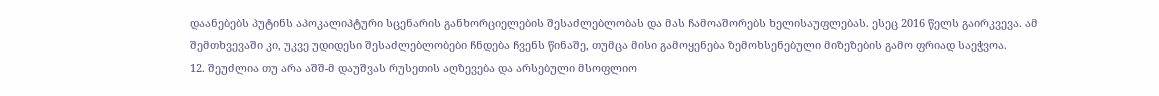დაანებებს პუტინს აპოკალიპტური სცენარის განხორციელების შესაძლებლობას და მას ჩამოაშორებს ხელისაუფლებას. ესეც 2016 წელს გაირკვევა. ამ შემთხვევაში კი, უკვე უდიდესი შესაძლებლობები ჩნდება ჩვენს წინაშე, თუმცა მისი გამოყენება ზემოხსენებული მიზეზების გამო ფრიად საეჭვოა.
12. შეუძლია თუ არა აშშ-მ დაუშვას რუსეთის აღზევება და არსებული მსოფლიო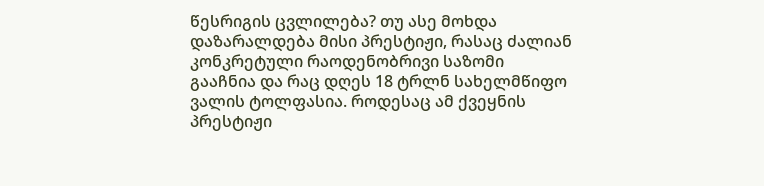წესრიგის ცვლილება? თუ ასე მოხდა დაზარალდება მისი პრესტიჟი, რასაც ძალიან კონკრეტული რაოდენობრივი საზომი გააჩნია და რაც დღეს 18 ტრლნ სახელმწიფო ვალის ტოლფასია. როდესაც ამ ქვეყნის პრესტიჟი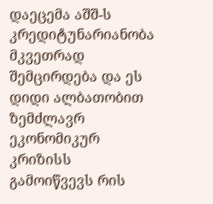დაეცემა აშშ-ს კრედიტუნარიანობა მკვეთრად შემცირდება და ეს დიდი ალბათობით ზემძლავრ ეკონომიკურ კრიზისს გამოიწვევს რის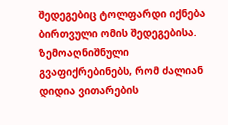შედეგებიც ტოლფარდი იქნება ბირთვული ომის შედეგებისა.
ზემოაღნიშნული გვაფიქრებინებს, რომ ძალიან დიდია ვითარების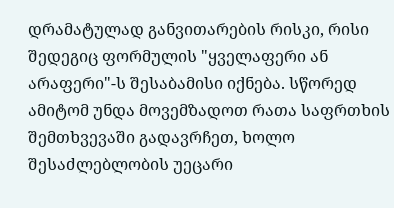დრამატულად განვითარების რისკი, რისი შედეგიც ფორმულის "ყველაფერი ან არაფერი"-ს შესაბამისი იქნება. სწორედ ამიტომ უნდა მოვემზადოთ რათა საფრთხის შემთხვევაში გადავრჩეთ, ხოლო შესაძლებლობის უეცარი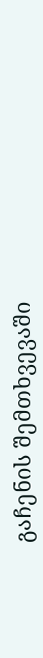გაჩენის შემთხვევაში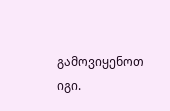გამოვიყენოთ იგი.